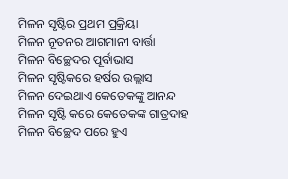ମିଳନ ସୃଷ୍ଟିର ପ୍ରଥମ ପ୍ରକ୍ରିୟା
ମିଳନ ନୂତନର ଆଗମାନୀ ବାର୍ତ୍ତା
ମିଳନ ବିଚ୍ଛେଦର ପୂର୍ବାଭାସ
ମିଳନ ସୃଷ୍ଟିକରେ ହର୍ଷର ଉଲ୍ଲାସ
ମିଳନ ଦେଇଥାଏ କେତେକଙ୍କୁ ଆନନ୍ଦ
ମିଳନ ସୃଷ୍ଟି କରେ କେତେକଙ୍କ ଗାତ୍ରଦାହ
ମିଳନ ବିଚ୍ଛେଦ ପରେ ହୁଏ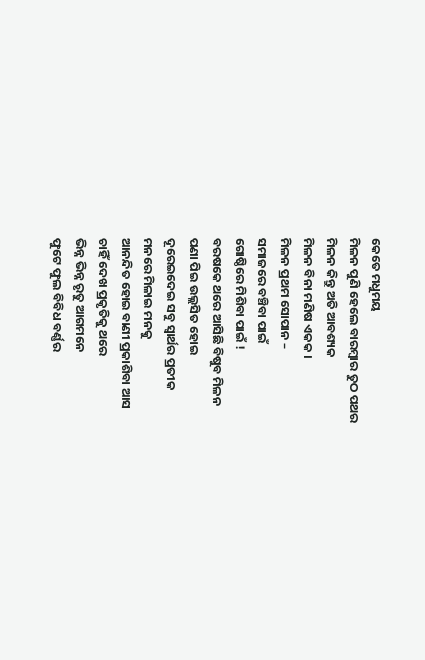କେତେ ମଧୁମୟ
ମିଳନ ପୁଣି ହେଲେ ବାରମ୍ବାର ତୁଠ ପଥର
ମିଳନ କିନ୍ତୁ ଅତି ଆବଶ୍ୟକ
ମିଳନ ବିନା ମଣିଷ ଏକକ ।
ମିଳନ ପ୍ରଥମ ସୋପାନ –
ସମାଜରେ ବଞ୍ଚିବା ପାଇଁ
ଗୋଷ୍ଠିରେ ମିଶିବା ପାଇଁ !
ବରଷକେ ଥରେ ଆସିଛି ବିଷୁବ ମିଳନ
ପଣା ପିଇ ଉଲ୍ଲସିତ ହୋଇ
ଦୂରେଇଦେଇ ସବୁ ସ୍ୱାର୍ଥର ପ୍ରତୀକ
ମନରେ ମିଳାଇ ମନକୁ
ଆନନ୍ଦିତ ହୋଇ ବାଣୀ ପ୍ରକାଶିବା ଆସ
ଚାହିଁ ଦେଖ ପ୍ରକୃତିକୁ ଥରେ
ଭିନ୍ନ ଭିନ୍ନ ରୃତୁ ଆଗମନେ
ଫୁଟେ ଫୁଲ ବିବିଧ ବର୍ଣ୍ଣର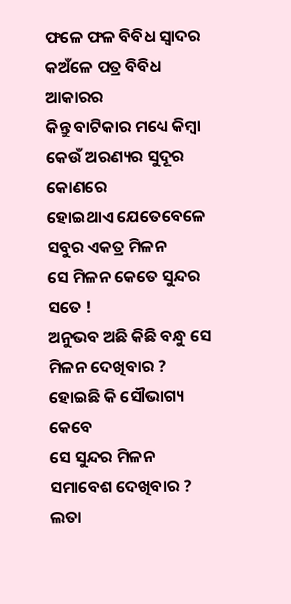ଫଳେ ଫଳ ବିବିଧ ସ୍ୱାଦର
କଅଁଳେ ପତ୍ର ବିବିଧ ଆକାରର
କିନ୍ତୁ ବାଟିକାର ମଧ୍ୟେ କିମ୍ବା
କେଉଁ ଅରଣ୍ୟର ସୁଦୂର କୋଣରେ
ହୋଇଥାଏ ଯେତେବେଳେ
ସବୁର ଏକତ୍ର ମିଳନ
ସେ ମିଳନ କେତେ ସୁନ୍ଦର ସତେ !
ଅନୁଭବ ଅଛି କିଛି ବନ୍ଧୁ ସେ ମିଳନ ଦେଖିବାର ?
ହୋଇଛି କି ସୌଭାଗ୍ୟ କେବେ
ସେ ସୁନ୍ଦର ମିଳନ ସମାବେଶ ଦେଖିବାର ?
ଲତା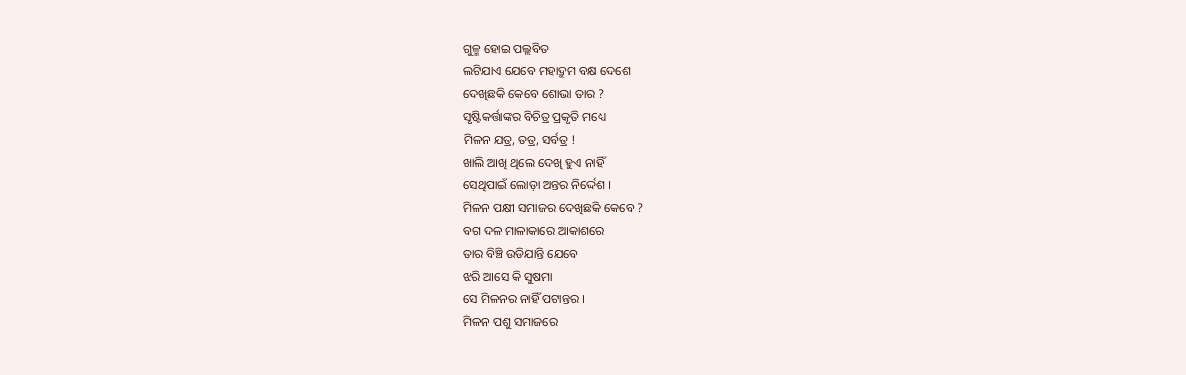ଗୁଳ୍ମ ହୋଇ ପଲ୍ଲବିତ
ଲଟିଯାଏ ଯେବେ ମହାଦ୍ରୁମ ବକ୍ଷ ଦେଶେ
ଦେଖିଛକି କେବେ ଶୋଭା ତାର ?
ସୃଷ୍ଟିକର୍ତ୍ତାଙ୍କର ବିଚିତ୍ର ପ୍ରକୃତି ମଧ୍ୟେ
ମିଳନ ଯତ୍ର, ତତ୍ର, ସର୍ବତ୍ର !
ଖାଲି ଆଖି ଥିଲେ ଦେଖି ହୁଏ ନାହିଁ
ସେଥିପାଇଁ ଲୋଡ଼ା ଅନ୍ତର ନିର୍ଦ୍ଦେଶ ।
ମିଳନ ପକ୍ଷୀ ସମାଜର ଦେଖିଛକି କେବେ ?
ବଗ ଦଳ ମାଳାକାରେ ଆକାଶରେ
ତାର ବିଞ୍ଚି ଉଡିଯାନ୍ତି ଯେବେ
ଝରି ଆସେ କି ସୁଷମା
ସେ ମିଳନର ନାହିଁ ପଟାନ୍ତର ।
ମିଳନ ପଶୁ ସମାଜରେ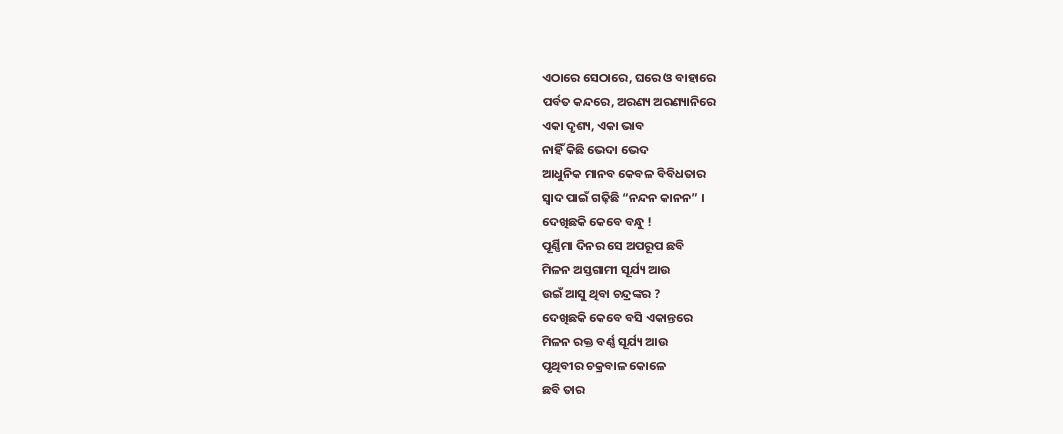ଏଠାରେ ସେଠାରେ, ଘରେ ଓ ବାହାରେ
ପର୍ବତ କନ୍ଦରେ, ଅରଣ୍ୟ ଅରଣ୍ୟାନିରେ
ଏକା ଦୃଶ୍ୟ, ଏକା ଭାବ
ନାହିଁ କିଛି ଭେଦା ଭେଦ
ଆଧୁନିକ ମାନବ କେବଳ ବିବିଧତାର
ସ୍ୱାଦ ପାଇଁ ଗଢ଼ିଛି “ନନ୍ଦନ କାନନ” ।
ଦେଖିଛକି କେବେ ବନ୍ଧୁ !
ପୂର୍ଣ୍ଣିମା ଦିନର ସେ ଅପରୂପ ଛବି
ମିଳନ ଅସ୍ତଗାମୀ ସୂର୍ଯ୍ୟ ଆଉ
ଉଇଁ ଆସୁ ଥିବା ଚନ୍ଦ୍ରଙ୍କର ?
ଦେଖିଛକି କେବେ ବସି ଏକାନ୍ତରେ
ମିଳନ ରକ୍ତ ବର୍ଣ୍ଣ ସୂର୍ଯ୍ୟ ଆଉ
ପୃଥିବୀର ଚକ୍ରବାଳ କୋଳେ
ଛବି ତାର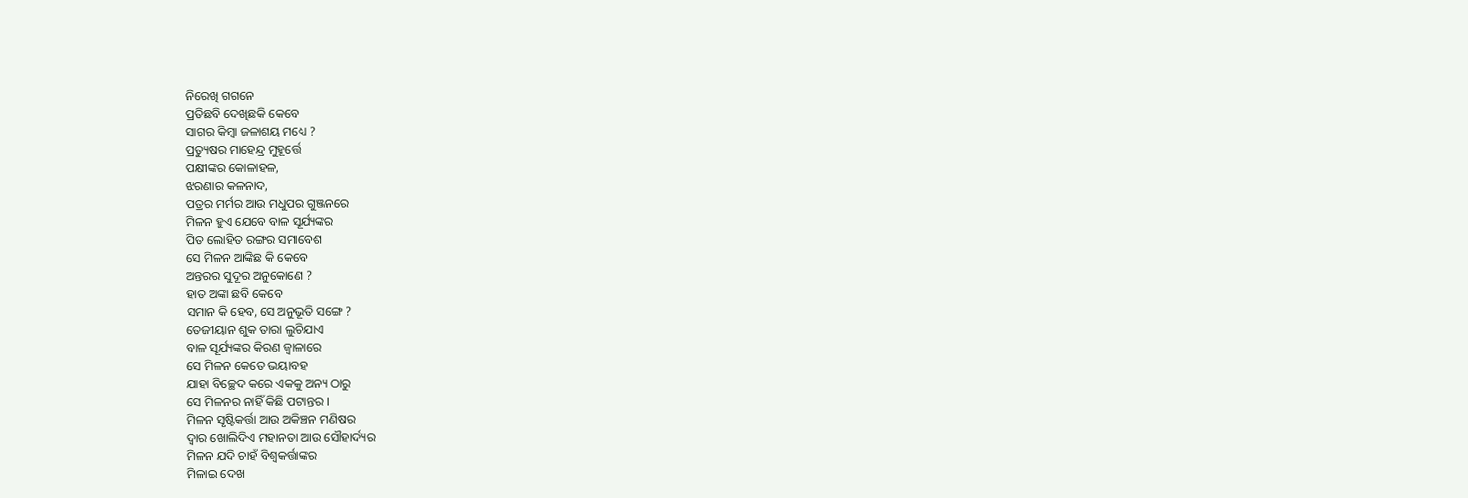ନିରେଖି ଗଗନେ
ପ୍ରତିଛବି ଦେଖିଛକି କେବେ
ସାଗର କିମ୍ବା ଜଳାଶୟ ମଧ୍ୟେ ?
ପ୍ରତ୍ୟୁଷର ମାହେନ୍ଦ୍ର ମୁହୂର୍ତ୍ତେ
ପକ୍ଷୀଙ୍କର କୋଳାହଳ,
ଝରଣାର କଳନାଦ,
ପତ୍ରର ମର୍ମର ଆଉ ମଧୁପର ଗୁଞ୍ଜନରେ
ମିଳନ ହୁଏ ଯେବେ ବାଳ ସୂର୍ଯ୍ୟଙ୍କର
ପିତ ଲୋହିତ ରଙ୍ଗର ସମାବେଶ
ସେ ମିଳନ ଆଙ୍କିଛ କି କେବେ
ଅନ୍ତରର ସୁଦୂର ଅନୁକୋଣେ ?
ହାତ ଅଙ୍କା ଛବି କେବେ
ସମାନ କି ହେବ, ସେ ଅନୁଭୂତି ସଙ୍ଗେ ?
ତେଜୀୟାନ ଶୁକ ତାରା ଲୁଚିଯାଏ
ବାଳ ସୂର୍ଯ୍ୟଙ୍କର କିରଣ ଜ୍ୱାଳାରେ
ସେ ମିଳନ କେତେ ଭୟାବହ
ଯାହା ବିଚ୍ଛେଦ କରେ ଏକକୁ ଅନ୍ୟ ଠାରୁ
ସେ ମିଳନର ନାହିଁ କିଛି ପଟାନ୍ତର ।
ମିଳନ ସୃଷ୍ଟିକର୍ତ୍ତା ଆଉ ଅକିଞ୍ଚନ ମଣିଷର
ଦ୍ୱାର ଖୋଲିଦିଏ ମହାନତା ଆଉ ସୌହାର୍ଦ୍ୟର
ମିଳନ ଯଦି ଚାହଁ ବିଶ୍ୱକର୍ତ୍ତାଙ୍କର
ମିଳାଇ ଦେଖ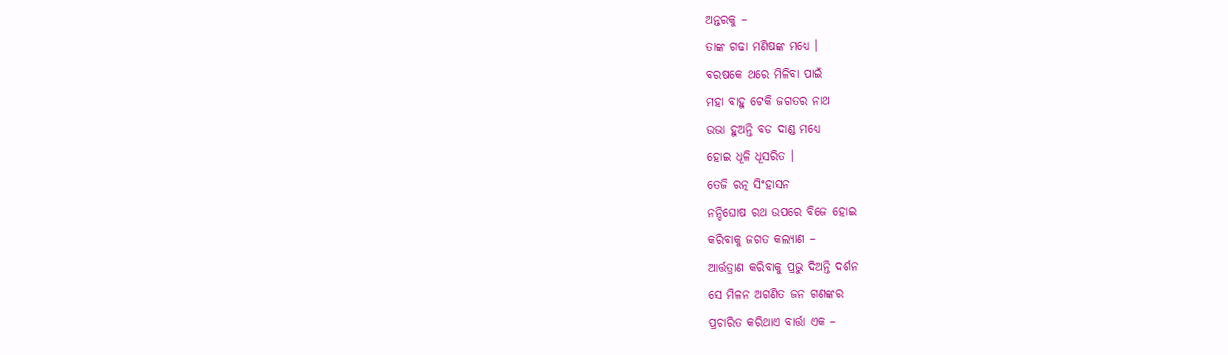ଅନ୍ତରକୁ –
ତାଙ୍କ ଗଢା ମଣିଷଙ୍କ ମଧ୍ୟେ ।
ବରଷକେ ଥରେ ମିଳିବା ପାଇଁ
ମହା ବାହୁ ଟେକି ଜଗତର ନାଥ
ଉଭା ହୁଅନ୍ତି ବଡ ଦାଣ୍ଡ ମଧ୍ୟେ
ହୋଇ ଧୂଳି ଧୂସରିତ ।
ତେଜି ରତ୍ନ ସିଂହାସନ
ନନ୍ଦିଘୋଷ ରଥ ଉପରେ ବିଜେ ହୋଇ
କରିବାକୁ ଜଗତ କଲ୍ୟାଣ –
ଆର୍ତ୍ତତ୍ରାଣ କରିବାକୁ ପ୍ରଭୁ ଦିଅନ୍ତି ଦର୍ଶନ
ସେ ମିଳନ ଅଗଣିତ ଜନ ଗଣଙ୍କର
ପ୍ରଚାରିତ କରିଥାଏ ବାର୍ତ୍ତା ଏକ –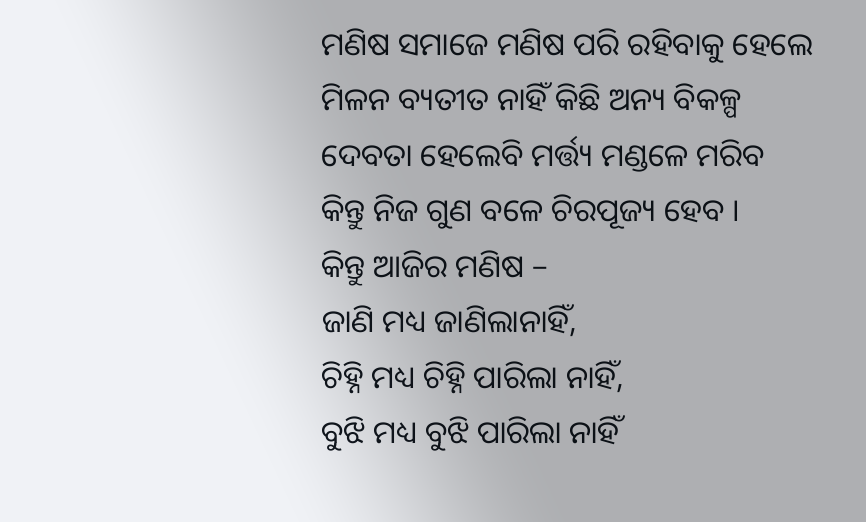ମଣିଷ ସମାଜେ ମଣିଷ ପରି ରହିବାକୁ ହେଲେ
ମିଳନ ବ୍ୟତୀତ ନାହିଁ କିଛି ଅନ୍ୟ ବିକଳ୍ପ
ଦେବତା ହେଲେବି ମର୍ତ୍ତ୍ୟ ମଣ୍ଡଳେ ମରିବ
କିନ୍ତୁ ନିଜ ଗୁଣ ବଳେ ଚିରପୂଜ୍ୟ ହେବ ।
କିନ୍ତୁ ଆଜିର ମଣିଷ –
ଜାଣି ମଧ୍ୟ ଜାଣିଲାନାହିଁ,
ଚିହ୍ନି ମଧ୍ୟ ଚିହ୍ନି ପାରିଲା ନାହିଁ,
ବୁଝି ମଧ୍ୟ ବୁଝି ପାରିଲା ନାହିଁ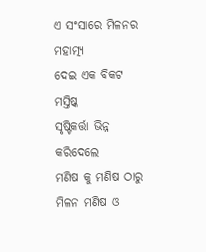ଏ ସଂସାରେ ମିଳନର ମହାତ୍ମ୍ୟ
ଦେଇ ଏକ ବିକଟ ମସ୍ତିଷ୍କ
ସୃଷ୍ଟିକର୍ତ୍ତା ଭିନ୍ନ କରିଦେଲେ
ମଣିଷ କୁ ମଣିଷ ଠାରୁ
ମିଳନ ମଣିଷ ଓ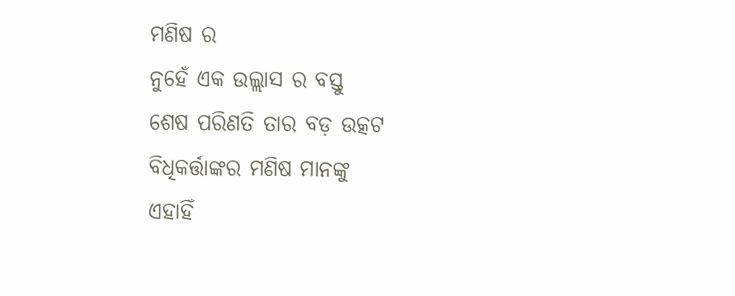ମଣିଷ ର
ନୁହେଁ ଏକ ଉଲ୍ଲାସ ର ବସ୍ତୁ
ଶେଷ ପରିଣତି ତାର ବଡ଼ ଉତ୍କଟ
ବିଧିକର୍ତ୍ତାଙ୍କର ମଣିଷ ମାନଙ୍କୁ
ଏହାହିଁ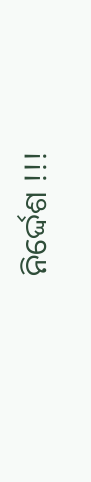ନିର୍ଦ୍ଦେଶ !!!